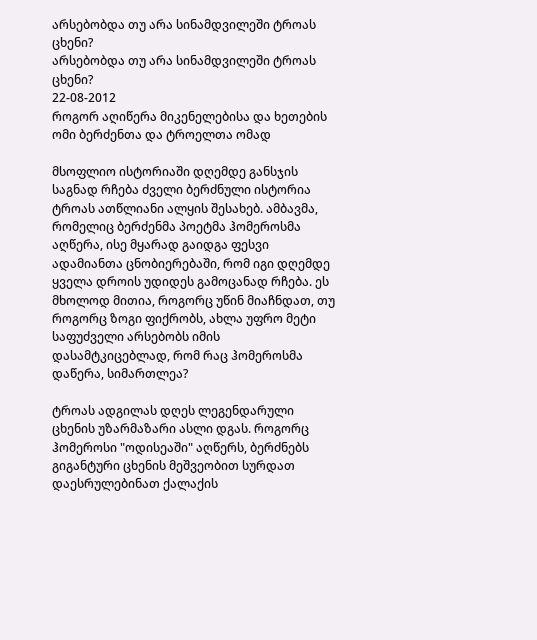არსებობდა თუ არა სინამდვილეში ტროას ცხენი?
არსებობდა თუ არა სინამდვილეში ტროას ცხენი?
22-08-2012
როგორ აღიწერა მიკენელებისა და ხეთების ომი ბერძენთა და ტროელთა ომად

მსოფლიო ისტორიაში დღემდე განსჯის საგნად რჩება ძველი ბერძნული ისტორია ტროას ათწლიანი ალყის შესახებ. ამბავმა, რომელიც ბერძენმა პოეტმა ჰომეროსმა აღწერა, ისე მყარად გაიდგა ფესვი ადამიანთა ცნობიერებაში, რომ იგი დღემდე ყველა დროის უდიდეს გამოცანად რჩება. ეს მხოლოდ მითია, როგორც უწინ მიაჩნდათ, თუ როგორც ზოგი ფიქრობს, ახლა უფრო მეტი საფუძველი არსებობს იმის დასამტკიცებლად, რომ რაც ჰომეროსმა დაწერა, სიმართლეა?

ტროას ადგილას დღეს ლეგენდარული ცხენის უზარმაზარი ასლი დგას. როგორც ჰომეროსი "ოდისეაში" აღწერს, ბერძნებს გიგანტური ცხენის მეშვეობით სურდათ დაესრულებინათ ქალაქის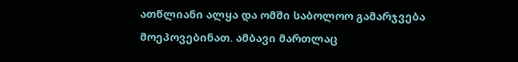ათწლიანი ალყა და ომში საბოლოო გამარჯვება მოეპოვებინათ. ამბავი მართლაც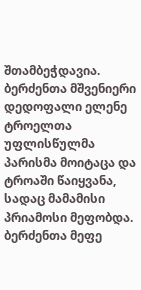შთამბეჭდავია. ბერძენთა მშვენიერი დედოფალი ელენე ტროელთა უფლისწულმა პარისმა მოიტაცა და ტროაში წაიყვანა, სადაც მამამისი პრიამოსი მეფობდა. ბერძენთა მეფე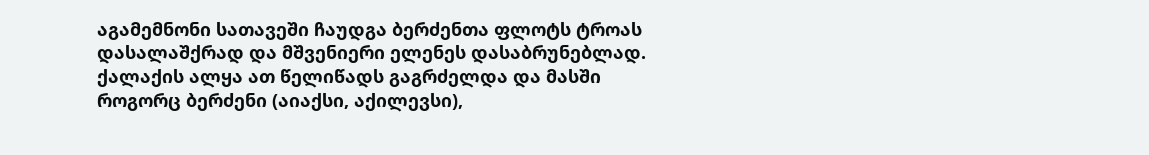აგამემნონი სათავეში ჩაუდგა ბერძენთა ფლოტს ტროას დასალაშქრად და მშვენიერი ელენეს დასაბრუნებლად. ქალაქის ალყა ათ წელიწადს გაგრძელდა და მასში როგორც ბერძენი (აიაქსი, აქილევსი),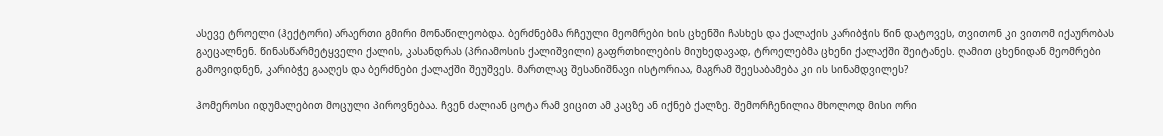ასევე ტროელი (ჰექტორი) არაერთი გმირი მონაწილეობდა. ბერძნებმა რჩეული მეომრები ხის ცხენში ჩასხეს და ქალაქის კარიბჭის წინ დატოვეს, თვითონ კი ვითომ იქაურობას გაეცალნენ. წინასწარმეტყველი ქალის, კასანდრას (პრიამოსის ქალიშვილი) გაფრთხილების მიუხედავად, ტროელებმა ცხენი ქალაქში შეიტანეს. ღამით ცხენიდან მეომრები გამოვიდნენ, კარიბჭე გააღეს და ბერძნები ქალაქში შეუშვეს. მართლაც შესანიშნავი ისტორიაა, მაგრამ შეესაბამება კი ის სინამდვილეს?

ჰომეროსი იდუმალებით მოცული პიროვნებაა. ჩვენ ძალიან ცოტა რამ ვიცით ამ კაცზე ან იქნებ ქალზე. შემორჩენილია მხოლოდ მისი ორი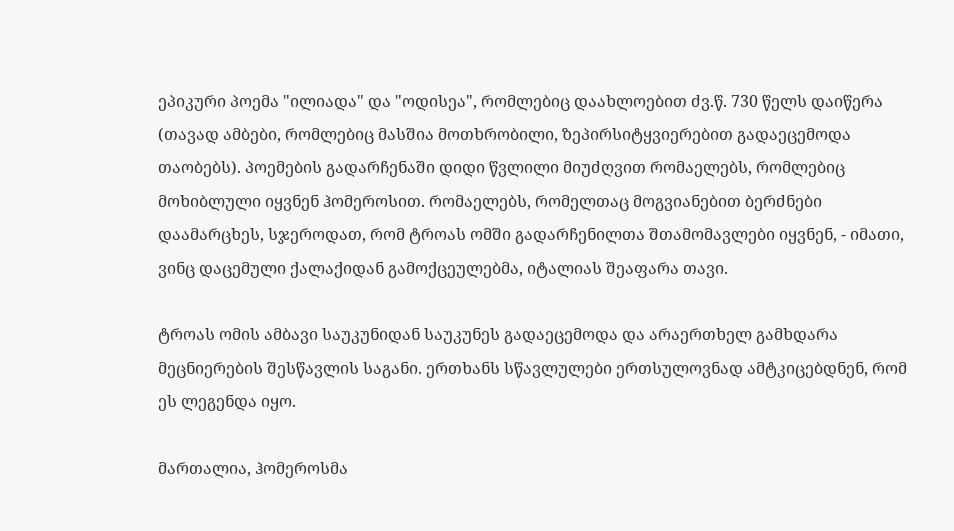ეპიკური პოემა "ილიადა" და "ოდისეა", რომლებიც დაახლოებით ძვ.წ. 730 წელს დაიწერა (თავად ამბები, რომლებიც მასშია მოთხრობილი, ზეპირსიტყვიერებით გადაეცემოდა თაობებს). პოემების გადარჩენაში დიდი წვლილი მიუძღვით რომაელებს, რომლებიც მოხიბლული იყვნენ ჰომეროსით. რომაელებს, რომელთაც მოგვიანებით ბერძნები დაამარცხეს, სჯეროდათ, რომ ტროას ომში გადარჩენილთა შთამომავლები იყვნენ, - იმათი, ვინც დაცემული ქალაქიდან გამოქცეულებმა, იტალიას შეაფარა თავი.

ტროას ომის ამბავი საუკუნიდან საუკუნეს გადაეცემოდა და არაერთხელ გამხდარა მეცნიერების შესწავლის საგანი. ერთხანს სწავლულები ერთსულოვნად ამტკიცებდნენ, რომ ეს ლეგენდა იყო.

მართალია, ჰომეროსმა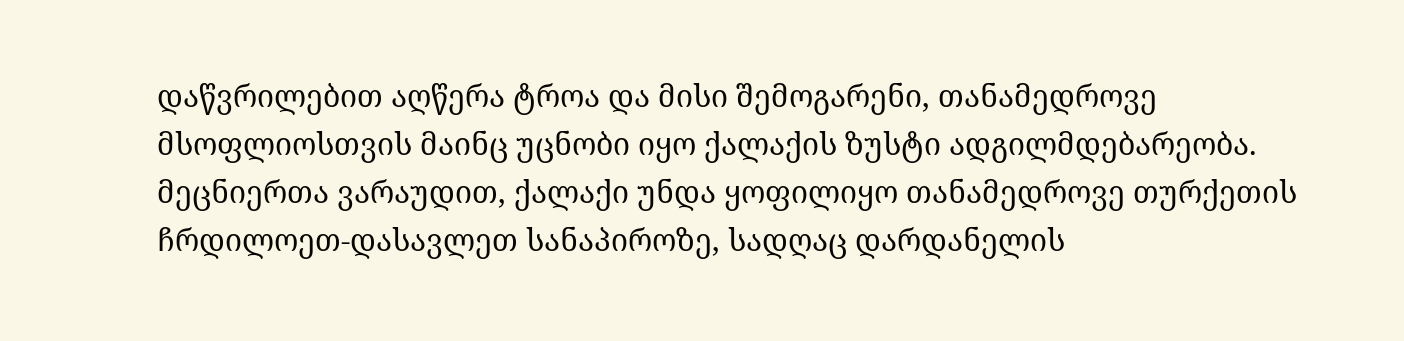დაწვრილებით აღწერა ტროა და მისი შემოგარენი, თანამედროვე მსოფლიოსთვის მაინც უცნობი იყო ქალაქის ზუსტი ადგილმდებარეობა. მეცნიერთა ვარაუდით, ქალაქი უნდა ყოფილიყო თანამედროვე თურქეთის ჩრდილოეთ-დასავლეთ სანაპიროზე, სადღაც დარდანელის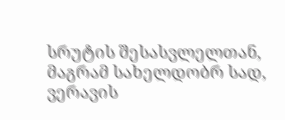სრუტის შესასვლელთან, მაგრამ სახელდობრ სად, ვერავის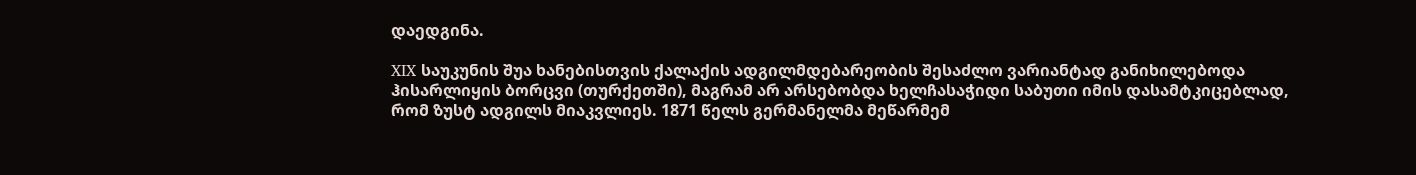დაედგინა.

XIX საუკუნის შუა ხანებისთვის ქალაქის ადგილმდებარეობის შესაძლო ვარიანტად განიხილებოდა ჰისარლიყის ბორცვი (თურქეთში), მაგრამ არ არსებობდა ხელჩასაჭიდი საბუთი იმის დასამტკიცებლად, რომ ზუსტ ადგილს მიაკვლიეს. 1871 წელს გერმანელმა მეწარმემ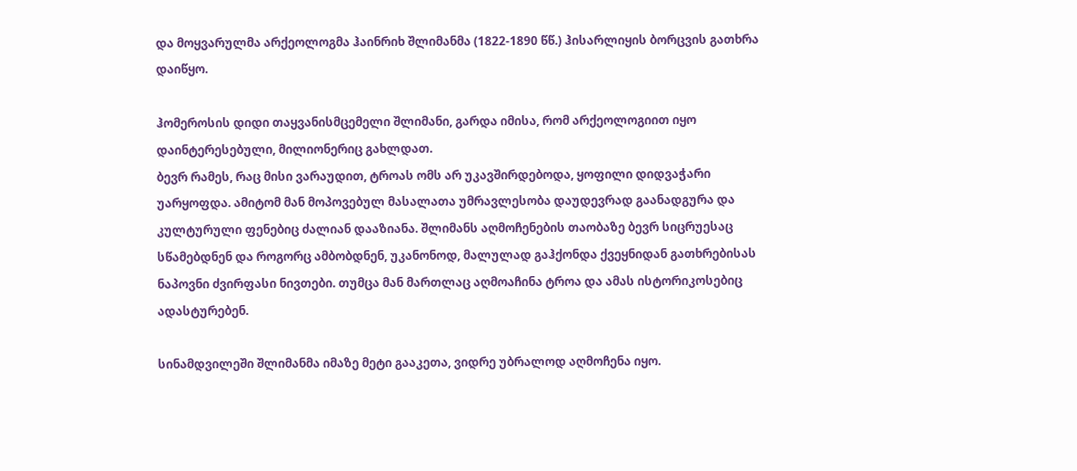და მოყვარულმა არქეოლოგმა ჰაინრიხ შლიმანმა (1822-1890 წწ.) ჰისარლიყის ბორცვის გათხრა დაიწყო.

ჰომეროსის დიდი თაყვანისმცემელი შლიმანი, გარდა იმისა, რომ არქეოლოგიით იყო დაინტერესებული, მილიონერიც გახლდათ.
ბევრ რამეს, რაც მისი ვარაუდით, ტროას ომს არ უკავშირდებოდა, ყოფილი დიდვაჭარი უარყოფდა. ამიტომ მან მოპოვებულ მასალათა უმრავლესობა დაუდევრად გაანადგურა და კულტურული ფენებიც ძალიან დააზიანა. შლიმანს აღმოჩენების თაობაზე ბევრ სიცრუესაც სწამებდნენ და როგორც ამბობდნენ, უკანონოდ, მალულად გაჰქონდა ქვეყნიდან გათხრებისას ნაპოვნი ძვირფასი ნივთები. თუმცა მან მართლაც აღმოაჩინა ტროა და ამას ისტორიკოსებიც ადასტურებენ.

სინამდვილეში შლიმანმა იმაზე მეტი გააკეთა, ვიდრე უბრალოდ აღმოჩენა იყო.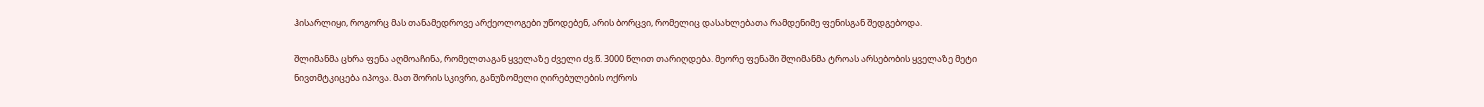ჰისარლიყი, როგორც მას თანამედროვე არქეოლოგები უწოდებენ, არის ბორცვი, რომელიც დასახლებათა რამდენიმე ფენისგან შედგებოდა.

შლიმანმა ცხრა ფენა აღმოაჩინა, რომელთაგან ყველაზე ძველი ძვ.წ. 3000 წლით თარიღდება. მეორე ფენაში შლიმანმა ტროას არსებობის ყველაზე მეტი ნივთმტკიცება იპოვა. მათ შორის სკივრი, განუზომელი ღირებულების ოქროს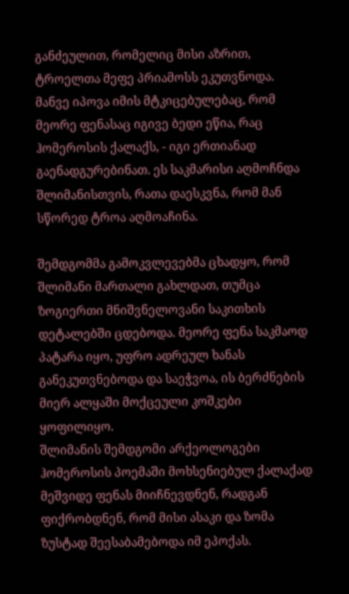განძეულით, რომელიც მისი აზრით, ტროელთა მეფე პრიამოსს ეკუთვნოდა. მანვე იპოვა იმის მტკიცებულებაც, რომ მეორე ფენასაც იგივე ბედი ეწია, რაც ჰომეროსის ქალაქს, - იგი ერთიანად გაენადგურებინათ. ეს საკმარისი აღმოჩნდა შლიმანისთვის, რათა დაესკვნა, რომ მან სწორედ ტროა აღმოაჩინა.

შემდგომმა გამოკვლევებმა ცხადყო, რომ შლიმანი მართალი გახლდათ, თუმცა ზოგიერთი მნიშვნელოვანი საკითხის დეტალებში ცდებოდა. მეორე ფენა საკმაოდ პატარა იყო, უფრო ადრეულ ხანას განეკუთვნებოდა და საეჭვოა, ის ბერძნების მიერ ალყაში მოქცეული კოშკები ყოფილიყო.
შლიმანის შემდგომი არქეოლოგები ჰომეროსის პოემაში მოხსენიებულ ქალაქად მეშვიდე ფენას მიიჩნევდნენ, რადგან ფიქრობდნენ, რომ მისი ასაკი და ზომა ზუსტად შეესაბამებოდა იმ ეპოქას.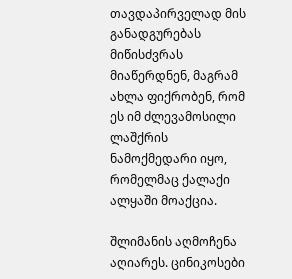თავდაპირველად მის განადგურებას მიწისძვრას მიაწერდნენ, მაგრამ ახლა ფიქრობენ, რომ ეს იმ ძლევამოსილი ლაშქრის ნამოქმედარი იყო, რომელმაც ქალაქი ალყაში მოაქცია.

შლიმანის აღმოჩენა აღიარეს. ცინიკოსები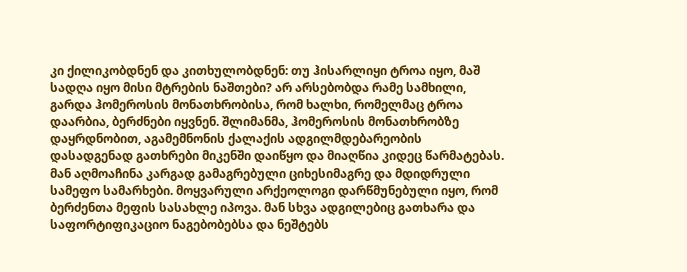კი ქილიკობდნენ და კითხულობდნენ: თუ ჰისარლიყი ტროა იყო, მაშ სადღა იყო მისი მტრების ნაშთები? არ არსებობდა რამე სამხილი, გარდა ჰომეროსის მონათხრობისა, რომ ხალხი, რომელმაც ტროა დაარბია, ბერძნები იყვნენ. შლიმანმა, ჰომეროსის მონათხრობზე დაყრდნობით, აგამემნონის ქალაქის ადგილმდებარეობის დასადგენად გათხრები მიკენში დაიწყო და მიაღწია კიდეც წარმატებას. მან აღმოაჩინა კარგად გამაგრებული ციხესიმაგრე და მდიდრული სამეფო სამარხები. მოყვარული არქეოლოგი დარწმუნებული იყო, რომ ბერძენთა მეფის სასახლე იპოვა. მან სხვა ადგილებიც გათხარა და საფორტიფიკაციო ნაგებობებსა და ნეშტებს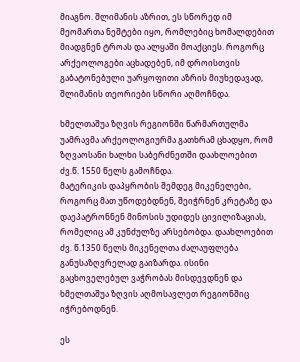მიაგნო. შლიმანის აზრით, ეს სწორედ იმ მეომართა ნეშტები იყო, რომლებიც ხომალდებით მიადგნენ ტროას და ალყაში მოაქციეს. როგორც არქეოლოგები აცხადებენ, იმ დროისთვის გაბატონებული უარყოფითი აზრის მიუხედავად, შლიმანის თეორიები სწორი აღმოჩნდა.

ხმელთაშუა ზღვის რეგიონში წარმართულმა უამრავმა არქეოლოგიურმა გათხრამ ცხადყო, რომ ზღვაოსანი ხალხი საბერძნეთში დაახლოებით ძვ.წ. 1550 წელს გამოჩნდა.
მატერიკის დაპყრობის შემდეგ მიკენელები, როგორც მათ უწოდებდნენ, შეიჭრნენ კრეტაზე და დაეპატრონნენ მინოსის უდიდეს ცივილიზაციას, რომელიც ამ კუნძულზე არსებობდა. დაახლოებით ძვ. წ.1350 წელს მიკენელთა ძალაუფლება განუსაზღვრელად გაიზარდა. ისინი გაცხოველებულ ვაჭრობას მისდევდნენ და ხმელთაშუა ზღვის აღმოსავლეთ რეგიონშიც იჭრებოდნენ.

ეს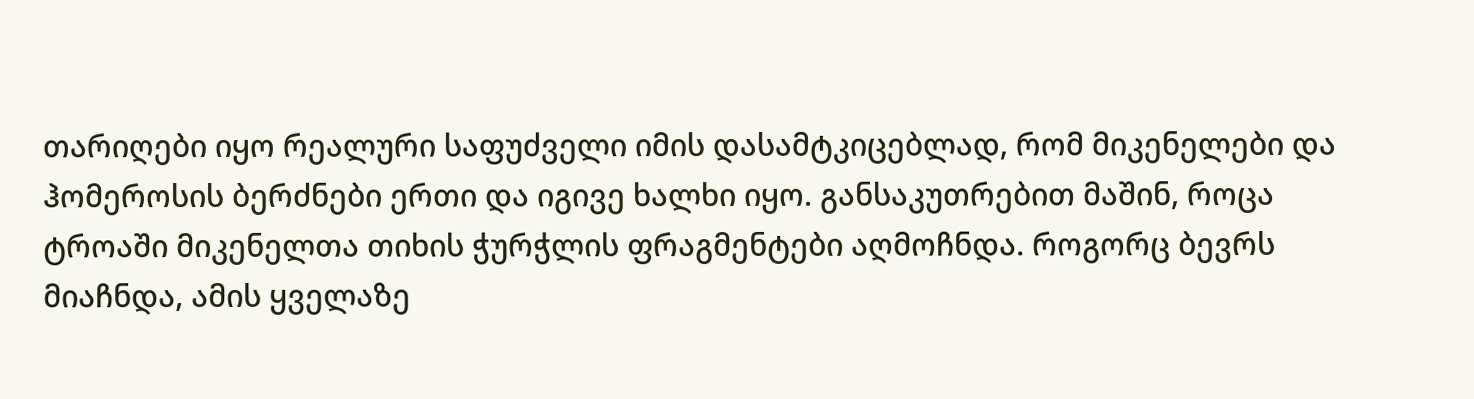თარიღები იყო რეალური საფუძველი იმის დასამტკიცებლად, რომ მიკენელები და ჰომეროსის ბერძნები ერთი და იგივე ხალხი იყო. განსაკუთრებით მაშინ, როცა ტროაში მიკენელთა თიხის ჭურჭლის ფრაგმენტები აღმოჩნდა. როგორც ბევრს მიაჩნდა, ამის ყველაზე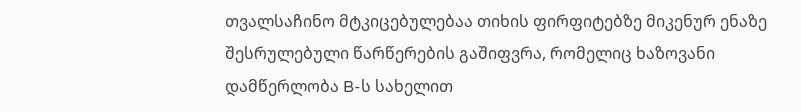თვალსაჩინო მტკიცებულებაა თიხის ფირფიტებზე მიკენურ ენაზე შესრულებული წარწერების გაშიფვრა, რომელიც ხაზოვანი დამწერლობა B-ს სახელით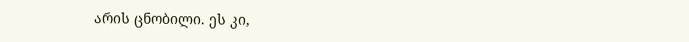არის ცნობილი. ეს კი,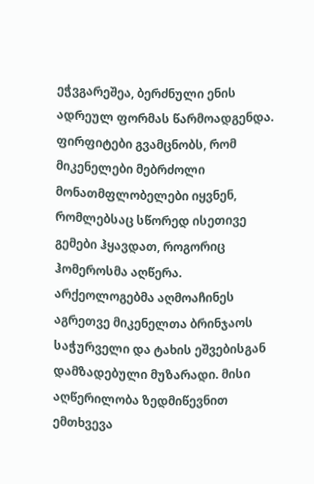ეჭვგარეშეა, ბერძნული ენის ადრეულ ფორმას წარმოადგენდა. ფირფიტები გვამცნობს, რომ მიკენელები მებრძოლი მონათმფლობელები იყვნენ, რომლებსაც სწორედ ისეთივე გემები ჰყავდათ, როგორიც ჰომეროსმა აღწერა. არქეოლოგებმა აღმოაჩინეს აგრეთვე მიკენელთა ბრინჯაოს საჭურველი და ტახის ეშვებისგან დამზადებული მუზარადი. მისი აღწერილობა ზედმიწევნით ემთხვევა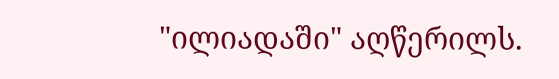"ილიადაში" აღწერილს.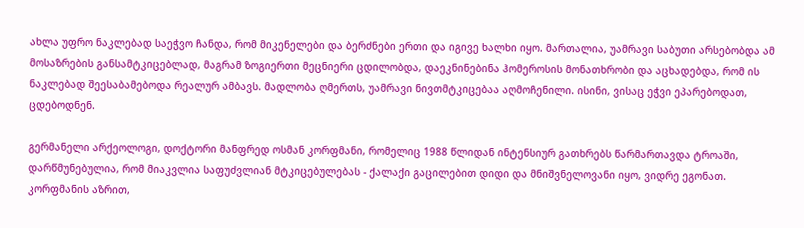ახლა უფრო ნაკლებად საეჭვო ჩანდა, რომ მიკენელები და ბერძნები ერთი და იგივე ხალხი იყო. მართალია, უამრავი საბუთი არსებობდა ამ მოსაზრების განსამტკიცებლად, მაგრამ ზოგიერთი მეცნიერი ცდილობდა, დაეკნინებინა ჰომეროსის მონათხრობი და აცხადებდა, რომ ის ნაკლებად შეესაბამებოდა რეალურ ამბავს. მადლობა ღმერთს, უამრავი ნივთმტკიცებაა აღმოჩენილი. ისინი, ვისაც ეჭვი ეპარებოდათ, ცდებოდნენ.

გერმანელი არქეოლოგი, დოქტორი მანფრედ ოსმან კორფმანი, რომელიც 1988 წლიდან ინტენსიურ გათხრებს წარმართავდა ტროაში, დარწმუნებულია, რომ მიაკვლია საფუძვლიან მტკიცებულებას - ქალაქი გაცილებით დიდი და მნიშვნელოვანი იყო, ვიდრე ეგონათ. კორფმანის აზრით,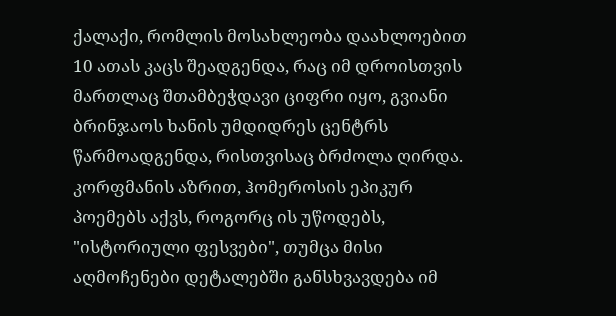ქალაქი, რომლის მოსახლეობა დაახლოებით 10 ათას კაცს შეადგენდა, რაც იმ დროისთვის მართლაც შთამბეჭდავი ციფრი იყო, გვიანი ბრინჯაოს ხანის უმდიდრეს ცენტრს წარმოადგენდა, რისთვისაც ბრძოლა ღირდა. კორფმანის აზრით, ჰომეროსის ეპიკურ პოემებს აქვს, როგორც ის უწოდებს, "ისტორიული ფესვები", თუმცა მისი აღმოჩენები დეტალებში განსხვავდება იმ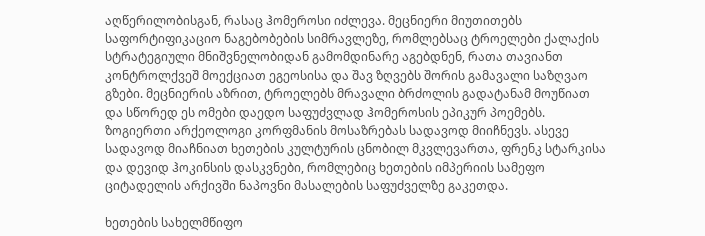აღწერილობისგან, რასაც ჰომეროსი იძლევა. მეცნიერი მიუთითებს საფორტიფიკაციო ნაგებობების სიმრავლეზე, რომლებსაც ტროელები ქალაქის სტრატეგიული მნიშვნელობიდან გამომდინარე აგებდნენ, რათა თავიანთ კონტროლქვეშ მოექციათ ეგეოსისა და შავ ზღვებს შორის გამავალი საზღვაო გზები. მეცნიერის აზრით, ტროელებს მრავალი ბრძოლის გადატანამ მოუწიათ და სწორედ ეს ომები დაედო საფუძვლად ჰომეროსის ეპიკურ პოემებს.
ზოგიერთი არქეოლოგი კორფმანის მოსაზრებას სადავოდ მიიჩნევს. ასევე სადავოდ მიაჩნიათ ხეთების კულტურის ცნობილ მკვლევართა, ფრენკ სტარკისა და დევიდ ჰოკინსის დასკვნები, რომლებიც ხეთების იმპერიის სამეფო ციტადელის არქივში ნაპოვნი მასალების საფუძველზე გაკეთდა.

ხეთების სახელმწიფო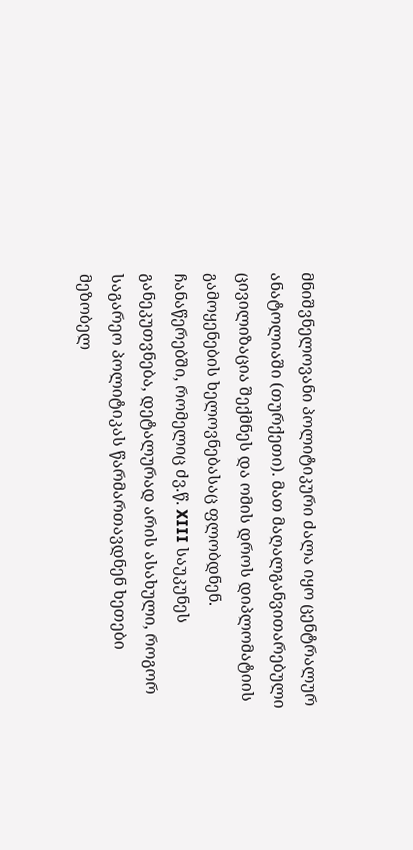მნიშვნელოვანი პოლიტიკური ძალა იყო ცენტრალურ ანატოლიაში (თურქეთი). მათ მაღალგანვითარებული ცივილიზაცია შექმნეს და ომის დროს დიპლომატიის გამოყენების ხელოვნებასაც ფლობდნენ. ჩანაწერებში, რომელიც ძვ.წ. XIII საუკუნეს განეკუთვნება, დეტალურად არის ასახული, როგორ საგარეო პოლიტიკას წარმართავდნენ ხეთები მეზობელ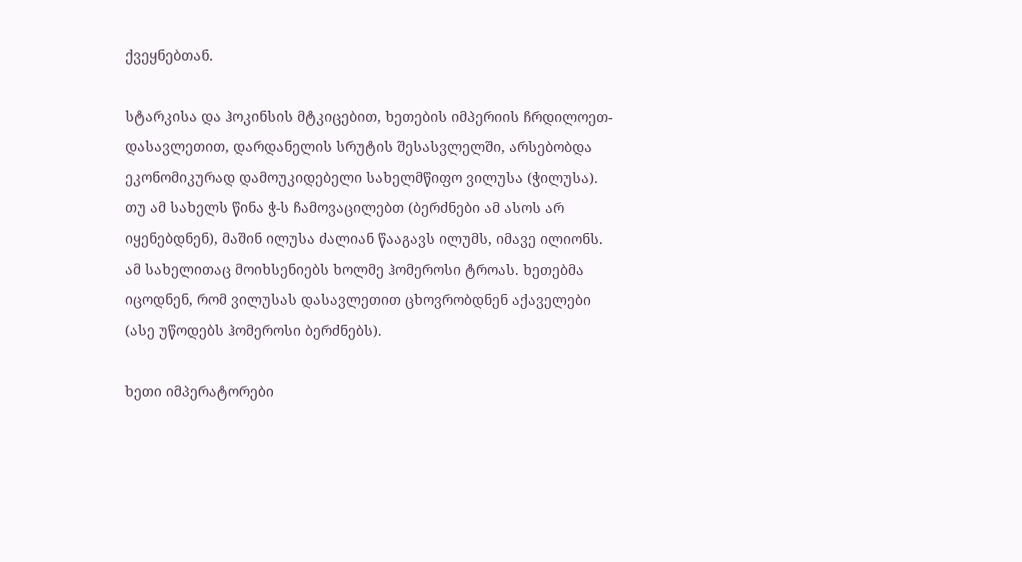ქვეყნებთან.

სტარკისა და ჰოკინსის მტკიცებით, ხეთების იმპერიის ჩრდილოეთ-დასავლეთით, დარდანელის სრუტის შესასვლელში, არსებობდა ეკონომიკურად დამოუკიდებელი სახელმწიფო ვილუსა (ჭილუსა). თუ ამ სახელს წინა ჭ-ს ჩამოვაცილებთ (ბერძნები ამ ასოს არ იყენებდნენ), მაშინ ილუსა ძალიან წააგავს ილუმს, იმავე ილიონს. ამ სახელითაც მოიხსენიებს ხოლმე ჰომეროსი ტროას. ხეთებმა იცოდნენ, რომ ვილუსას დასავლეთით ცხოვრობდნენ აქაველები (ასე უწოდებს ჰომეროსი ბერძნებს).

ხეთი იმპერატორები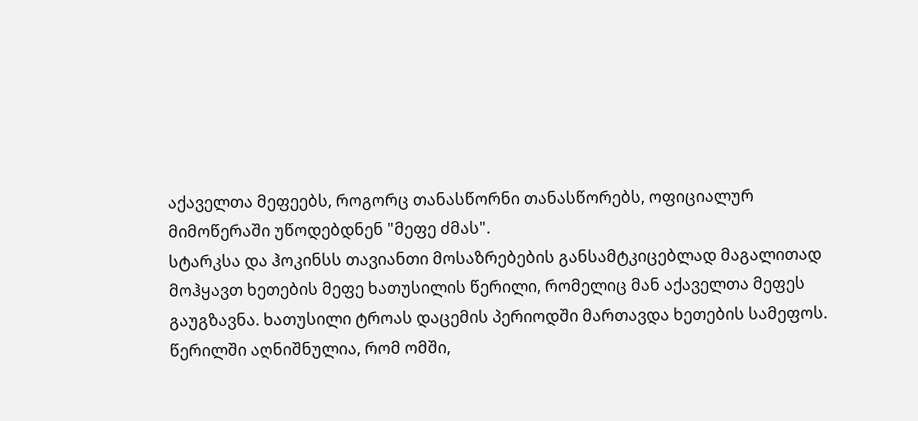აქაველთა მეფეებს, როგორც თანასწორნი თანასწორებს, ოფიციალურ მიმოწერაში უწოდებდნენ "მეფე ძმას".
სტარკსა და ჰოკინსს თავიანთი მოსაზრებების განსამტკიცებლად მაგალითად მოჰყავთ ხეთების მეფე ხათუსილის წერილი, რომელიც მან აქაველთა მეფეს გაუგზავნა. ხათუსილი ტროას დაცემის პერიოდში მართავდა ხეთების სამეფოს. წერილში აღნიშნულია, რომ ომში,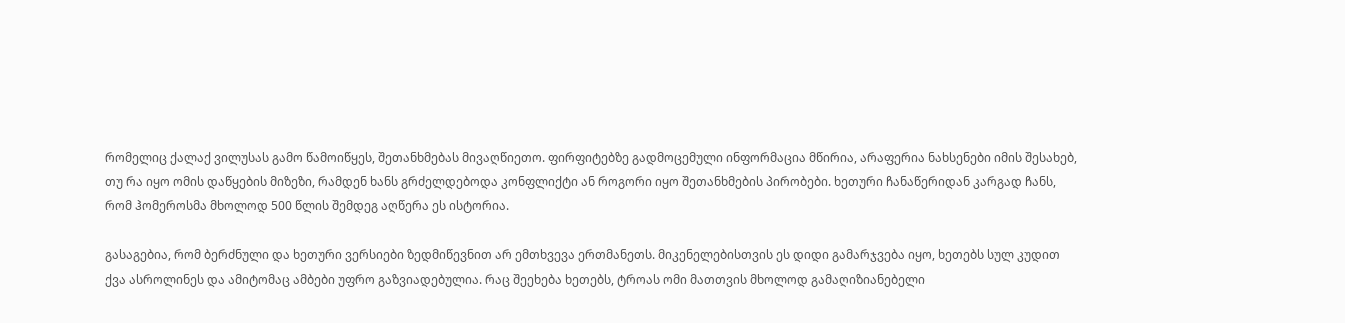რომელიც ქალაქ ვილუსას გამო წამოიწყეს, შეთანხმებას მივაღწიეთო. ფირფიტებზე გადმოცემული ინფორმაცია მწირია, არაფერია ნახსენები იმის შესახებ, თუ რა იყო ომის დაწყების მიზეზი, რამდენ ხანს გრძელდებოდა კონფლიქტი ან როგორი იყო შეთანხმების პირობები. ხეთური ჩანაწერიდან კარგად ჩანს, რომ ჰომეროსმა მხოლოდ 500 წლის შემდეგ აღწერა ეს ისტორია.

გასაგებია, რომ ბერძნული და ხეთური ვერსიები ზედმიწევნით არ ემთხვევა ერთმანეთს. მიკენელებისთვის ეს დიდი გამარჯვება იყო, ხეთებს სულ კუდით ქვა ასროლინეს და ამიტომაც ამბები უფრო გაზვიადებულია. რაც შეეხება ხეთებს, ტროას ომი მათთვის მხოლოდ გამაღიზიანებელი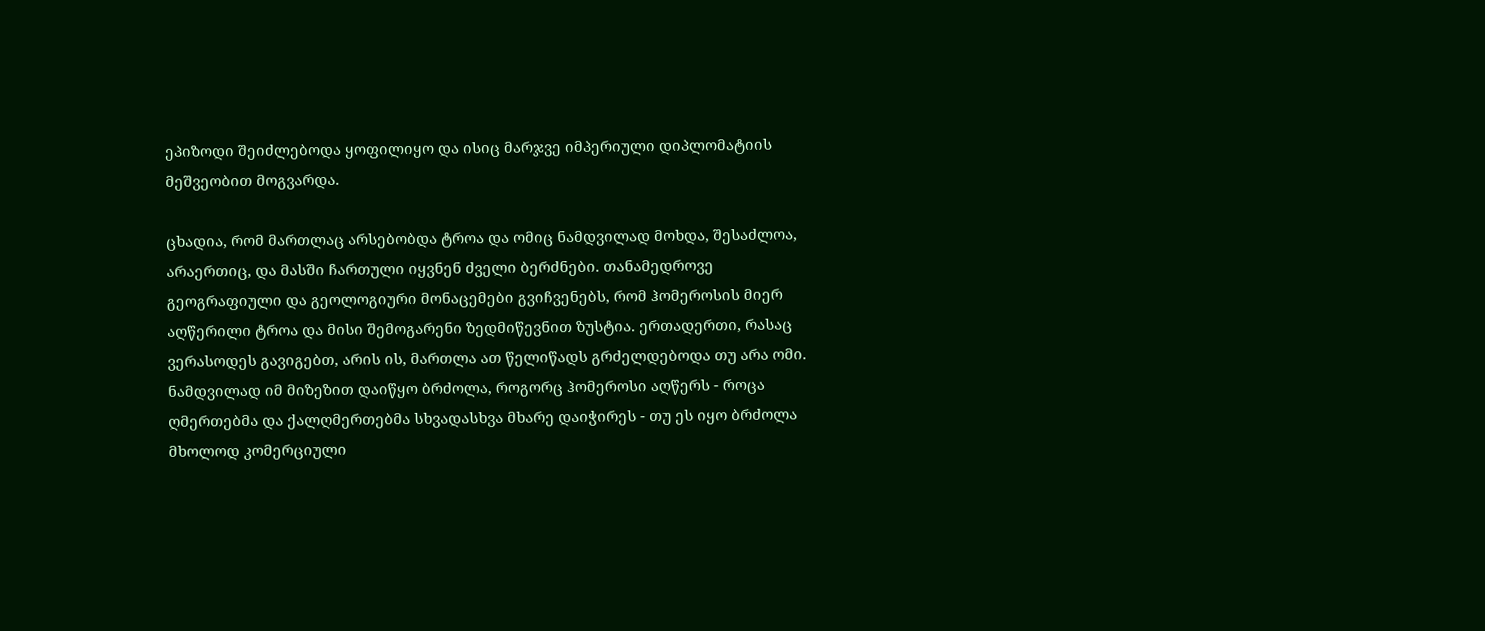ეპიზოდი შეიძლებოდა ყოფილიყო და ისიც მარჯვე იმპერიული დიპლომატიის მეშვეობით მოგვარდა.

ცხადია, რომ მართლაც არსებობდა ტროა და ომიც ნამდვილად მოხდა, შესაძლოა, არაერთიც, და მასში ჩართული იყვნენ ძველი ბერძნები. თანამედროვე გეოგრაფიული და გეოლოგიური მონაცემები გვიჩვენებს, რომ ჰომეროსის მიერ აღწერილი ტროა და მისი შემოგარენი ზედმიწევნით ზუსტია. ერთადერთი, რასაც ვერასოდეს გავიგებთ, არის ის, მართლა ათ წელიწადს გრძელდებოდა თუ არა ომი. ნამდვილად იმ მიზეზით დაიწყო ბრძოლა, როგორც ჰომეროსი აღწერს - როცა ღმერთებმა და ქალღმერთებმა სხვადასხვა მხარე დაიჭირეს - თუ ეს იყო ბრძოლა მხოლოდ კომერციული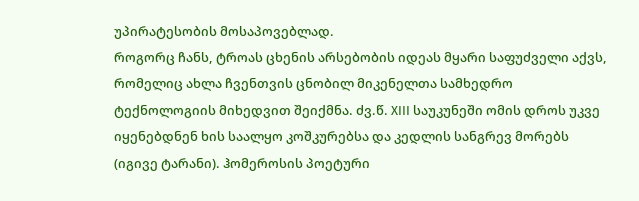უპირატესობის მოსაპოვებლად.
როგორც ჩანს, ტროას ცხენის არსებობის იდეას მყარი საფუძველი აქვს, რომელიც ახლა ჩვენთვის ცნობილ მიკენელთა სამხედრო ტექნოლოგიის მიხედვით შეიქმნა. ძვ.წ. XIII საუკუნეში ომის დროს უკვე იყენებდნენ ხის საალყო კოშკურებსა და კედლის სანგრევ მორებს (იგივე ტარანი). ჰომეროსის პოეტური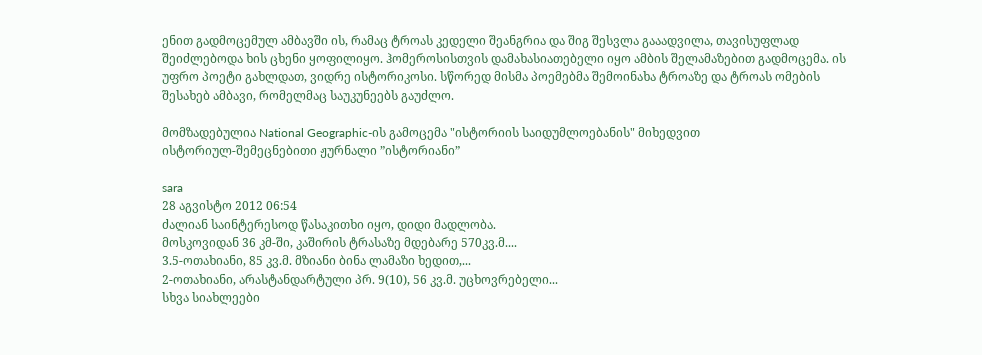ენით გადმოცემულ ამბავში ის, რამაც ტროას კედელი შეანგრია და შიგ შესვლა გააადვილა, თავისუფლად შეიძლებოდა ხის ცხენი ყოფილიყო. ჰომეროსისთვის დამახასიათებელი იყო ამბის შელამაზებით გადმოცემა. ის უფრო პოეტი გახლდათ, ვიდრე ისტორიკოსი. სწორედ მისმა პოემებმა შემოინახა ტროაზე და ტროას ომების შესახებ ამბავი, რომელმაც საუკუნეებს გაუძლო.

მომზადებულია National Geographic-ის გამოცემა "ისტორიის საიდუმლოებანის" მიხედვით
ისტორიულ-შემეცნებითი ჟურნალი ”ისტორიანი”

sara
28 აგვისტო 2012 06:54
ძალიან საინტერესოდ წასაკითხი იყო, დიდი მადლობა.
მოსკოვიდან 36 კმ-ში, კაშირის ტრასაზე მდებარე 570კვ.მ....
3.5-ოთახიანი, 85 კვ.მ. მზიანი ბინა ლამაზი ხედით,...
2-ოთახიანი, არასტანდარტული პრ. 9(10), 56 კვ.მ. უცხოვრებელი...
სხვა სიახლეები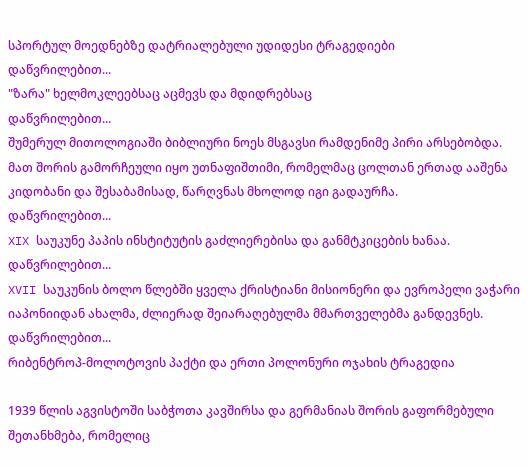სპორტულ მოედნებზე დატრიალებული უდიდესი ტრაგედიები
დაწვრილებით...
"ზარა" ხელმოკლეებსაც აცმევს და მდიდრებსაც
დაწვრილებით...
შუმერულ მითოლოგიაში ბიბლიური ნოეს მსგავსი რამდენიმე პირი არსებობდა. მათ შორის გამორჩეული იყო უთნაფიშთიმი, რომელმაც ცოლთან ერთად ააშენა კიდობანი და შესაბამისად, წარღვნას მხოლოდ იგი გადაურჩა.
დაწვრილებით...
XIX საუკუნე პაპის ინსტიტუტის გაძლიერებისა და განმტკიცების ხანაა.
დაწვრილებით...
XVII საუკუნის ბოლო წლებში ყველა ქრისტიანი მისიონერი და ევროპელი ვაჭარი იაპონიიდან ახალმა, ძლიერად შეიარაღებულმა მმართველებმა განდევნეს.
დაწვრილებით...
რიბენტროპ-მოლოტოვის პაქტი და ერთი პოლონური ოჯახის ტრაგედია

1939 წლის აგვისტოში საბჭოთა კავშირსა და გერმანიას შორის გაფორმებული შეთანხმება, რომელიც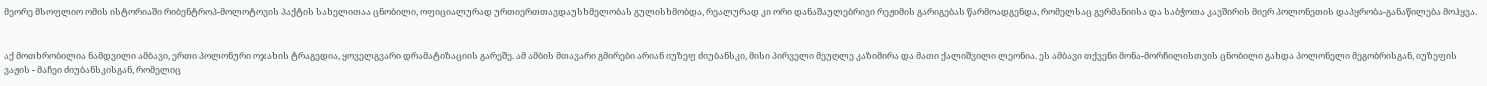მეორე მსოფლიო ომის ისტორიაში რიბენტროპ-მოლოტოვის პაქტის სახელითაა ცნობილი, ოფიციალურად ურთიერთთავდაუსხმელობას გულისხმობდა, რეალურად კი ორი დანაშაულებრივი რეჟიმის გარიგებას წარმოადგენდა, რომელსაც გერმანიისა და საბჭოთა კავშირის მიერ პოლონეთის დაპყრობა-განაწილება მოჰყვა.


აქ მოთხრობილია ნამდვილი ამბავი, ერთი პოლონური ოჯახის ტრაგედია, ყოველგვარი დრამატიზაციის გარეშე. ამ ამბის მთავარი გმირები არიან იუზეფ ძიუბანსკი, მისი პირველი მეუღლე კაზიმირა და მათი ქალიშვილი ლეონია. ეს ამბავი თქვენი მონა-მორჩილისთვის ცნობილი გახდა პოლონელი მეგობრისგან, იუზეფის ვაჟის - მაჩეი ძიუბანსკისგან, რომელიც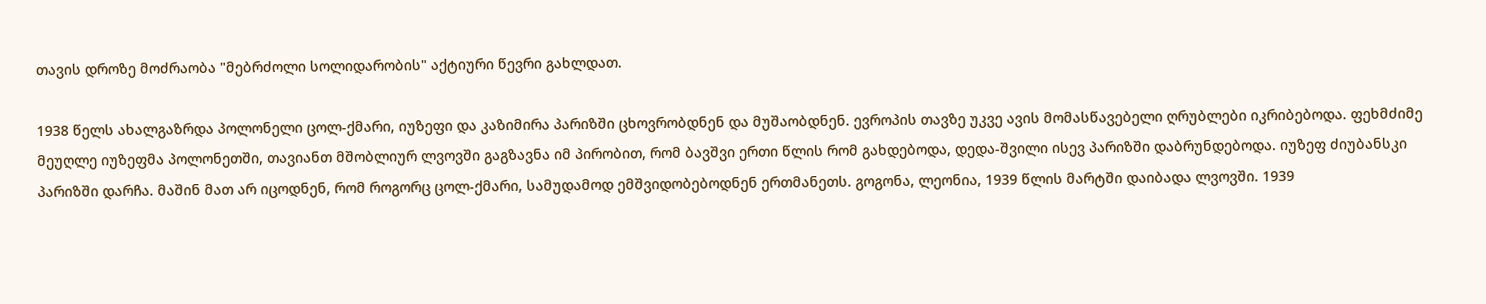თავის დროზე მოძრაობა "მებრძოლი სოლიდარობის" აქტიური წევრი გახლდათ.

1938 წელს ახალგაზრდა პოლონელი ცოლ-ქმარი, იუზეფი და კაზიმირა პარიზში ცხოვრობდნენ და მუშაობდნენ. ევროპის თავზე უკვე ავის მომასწავებელი ღრუბლები იკრიბებოდა. ფეხმძიმე მეუღლე იუზეფმა პოლონეთში, თავიანთ მშობლიურ ლვოვში გაგზავნა იმ პირობით, რომ ბავშვი ერთი წლის რომ გახდებოდა, დედა-შვილი ისევ პარიზში დაბრუნდებოდა. იუზეფ ძიუბანსკი პარიზში დარჩა. მაშინ მათ არ იცოდნენ, რომ როგორც ცოლ-ქმარი, სამუდამოდ ემშვიდობებოდნენ ერთმანეთს. გოგონა, ლეონია, 1939 წლის მარტში დაიბადა ლვოვში. 1939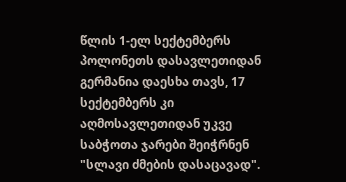წლის 1-ელ სექტემბერს პოლონეთს დასავლეთიდან გერმანია დაესხა თავს, 17 სექტემბერს კი აღმოსავლეთიდან უკვე საბჭოთა ჯარები შეიჭრნენ "სლავი ძმების დასაცავად".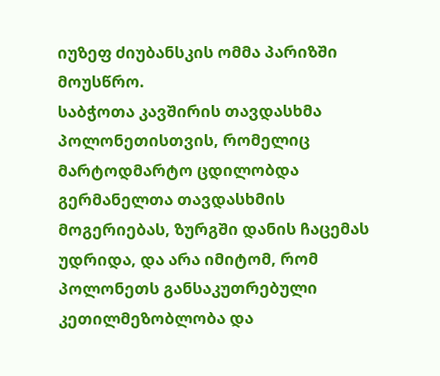იუზეფ ძიუბანსკის ომმა პარიზში მოუსწრო.
საბჭოთა კავშირის თავდასხმა პოლონეთისთვის, რომელიც მარტოდმარტო ცდილობდა გერმანელთა თავდასხმის მოგერიებას, ზურგში დანის ჩაცემას უდრიდა, და არა იმიტომ, რომ პოლონეთს განსაკუთრებული კეთილმეზობლობა და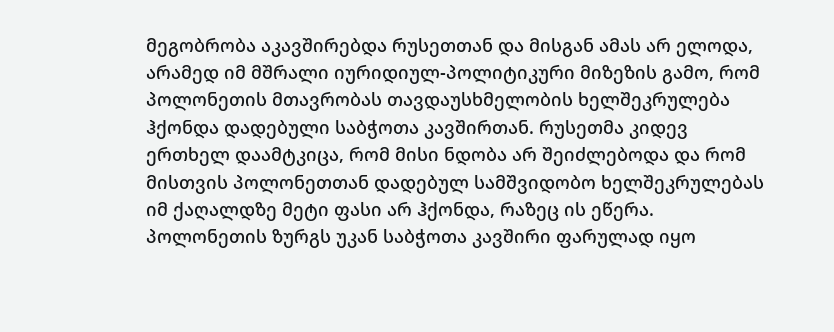მეგობრობა აკავშირებდა რუსეთთან და მისგან ამას არ ელოდა, არამედ იმ მშრალი იურიდიულ-პოლიტიკური მიზეზის გამო, რომ პოლონეთის მთავრობას თავდაუსხმელობის ხელშეკრულება ჰქონდა დადებული საბჭოთა კავშირთან. რუსეთმა კიდევ ერთხელ დაამტკიცა, რომ მისი ნდობა არ შეიძლებოდა და რომ მისთვის პოლონეთთან დადებულ სამშვიდობო ხელშეკრულებას იმ ქაღალდზე მეტი ფასი არ ჰქონდა, რაზეც ის ეწერა. პოლონეთის ზურგს უკან საბჭოთა კავშირი ფარულად იყო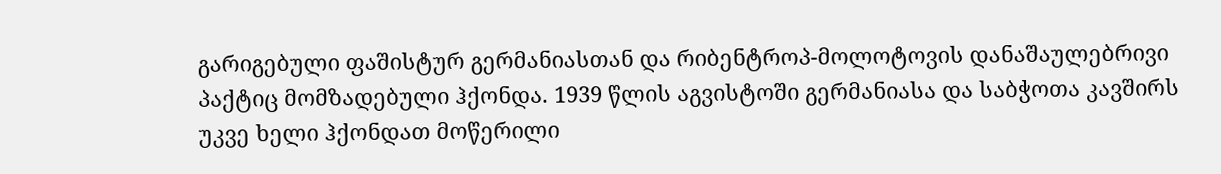გარიგებული ფაშისტურ გერმანიასთან და რიბენტროპ-მოლოტოვის დანაშაულებრივი პაქტიც მომზადებული ჰქონდა. 1939 წლის აგვისტოში გერმანიასა და საბჭოთა კავშირს უკვე ხელი ჰქონდათ მოწერილი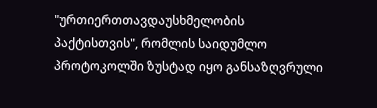"ურთიერთთავდაუსხმელობის პაქტისთვის", რომლის საიდუმლო პროტოკოლში ზუსტად იყო განსაზღვრული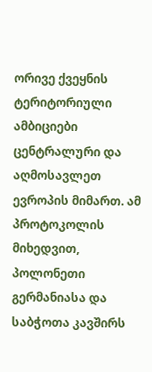ორივე ქვეყნის ტერიტორიული ამბიციები ცენტრალური და აღმოსავლეთ ევროპის მიმართ. ამ პროტოკოლის მიხედვით, პოლონეთი გერმანიასა და საბჭოთა კავშირს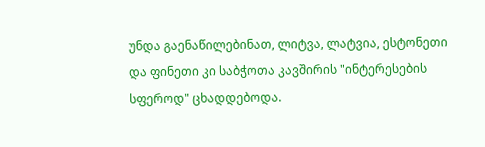უნდა გაენაწილებინათ, ლიტვა, ლატვია, ესტონეთი და ფინეთი კი საბჭოთა კავშირის "ინტერესების სფეროდ" ცხადდებოდა.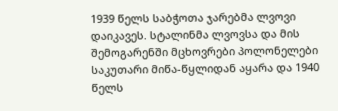1939 წელს საბჭოთა ჯარებმა ლვოვი დაიკავეს. სტალინმა ლვოვსა და მის შემოგარენში მცხოვრები პოლონელები საკუთარი მიწა-წყლიდან აყარა და 1940 წელს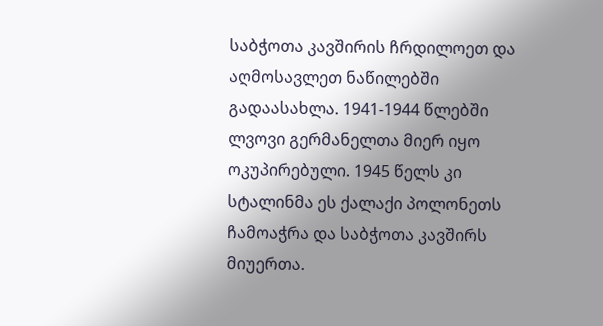საბჭოთა კავშირის ჩრდილოეთ და აღმოსავლეთ ნაწილებში გადაასახლა. 1941-1944 წლებში ლვოვი გერმანელთა მიერ იყო ოკუპირებული. 1945 წელს კი სტალინმა ეს ქალაქი პოლონეთს ჩამოაჭრა და საბჭოთა კავშირს მიუერთა.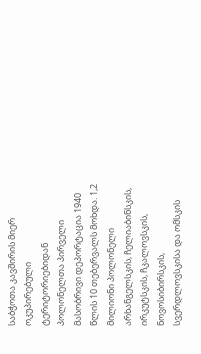საბჭოთა კავშირის მიერ ოკუპირებული ტერიტორიებიდან პოლონელთა პირველი მასობრივი დეპორტაცია 1940 წლის 10 თებერვალს მოხდა. 1,2 მილიონი პოლონელი არხანგელსკის, ჩელიაბინსკის, ირკუტსკის, ჩკალოვსკის, ნოვოსიბირსკის, სვერდლოვსკისა და ომსკის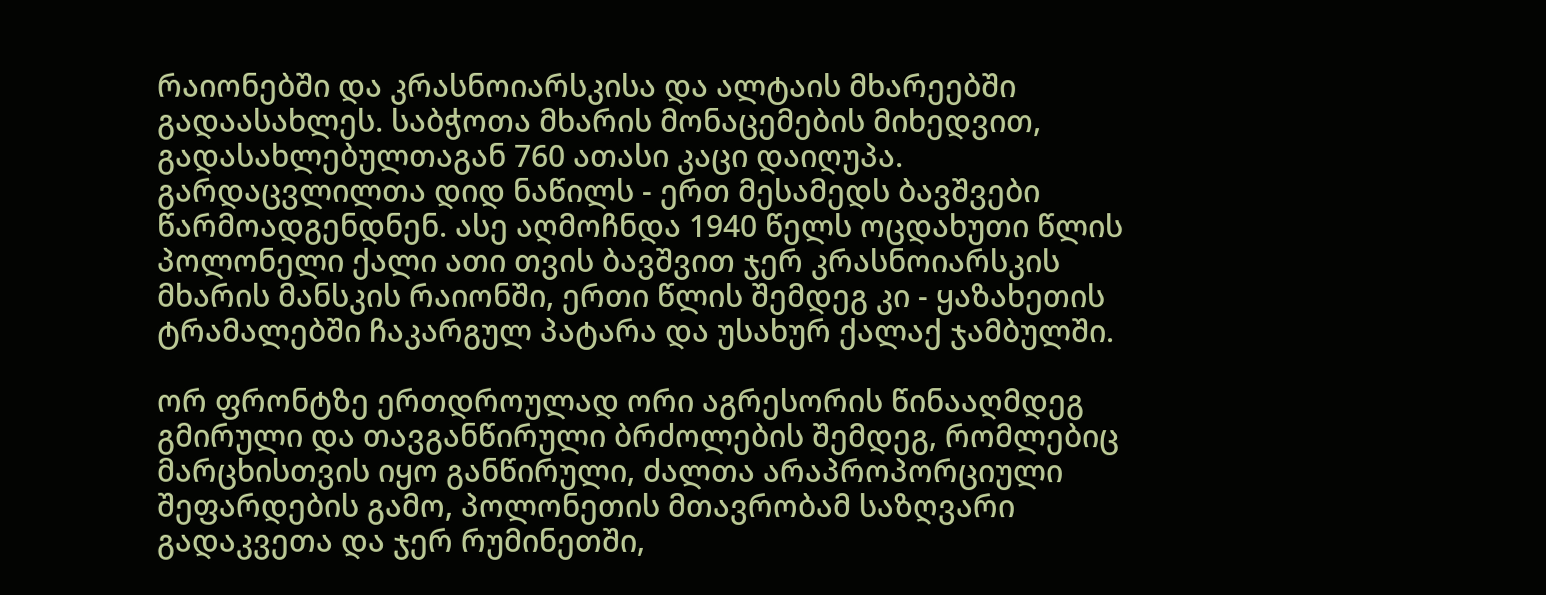რაიონებში და კრასნოიარსკისა და ალტაის მხარეებში გადაასახლეს. საბჭოთა მხარის მონაცემების მიხედვით, გადასახლებულთაგან 760 ათასი კაცი დაიღუპა. გარდაცვლილთა დიდ ნაწილს - ერთ მესამედს ბავშვები წარმოადგენდნენ. ასე აღმოჩნდა 1940 წელს ოცდახუთი წლის პოლონელი ქალი ათი თვის ბავშვით ჯერ კრასნოიარსკის მხარის მანსკის რაიონში, ერთი წლის შემდეგ კი - ყაზახეთის ტრამალებში ჩაკარგულ პატარა და უსახურ ქალაქ ჯამბულში.

ორ ფრონტზე ერთდროულად ორი აგრესორის წინააღმდეგ გმირული და თავგანწირული ბრძოლების შემდეგ, რომლებიც მარცხისთვის იყო განწირული, ძალთა არაპროპორციული შეფარდების გამო, პოლონეთის მთავრობამ საზღვარი გადაკვეთა და ჯერ რუმინეთში,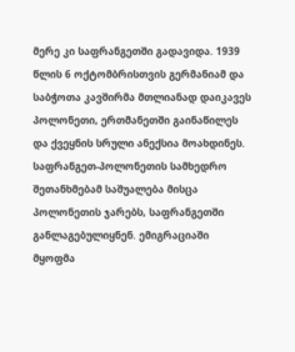მერე კი საფრანგეთში გადავიდა. 1939 წლის 6 ოქტომბრისთვის გერმანიამ და საბჭოთა კავშირმა მთლიანად დაიკავეს პოლონეთი, ერთმანეთში გაინაწილეს და ქვეყნის სრული ანექსია მოახდინეს.
საფრანგეთ-პოლონეთის სამხედრო შეთანხმებამ საშუალება მისცა პოლონეთის ჯარებს, საფრანგეთში განლაგებულიყნენ. ემიგრაციაში მყოფმა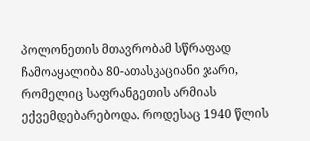პოლონეთის მთავრობამ სწრაფად ჩამოაყალიბა 80-ათასკაციანი ჯარი, რომელიც საფრანგეთის არმიას ექვემდებარებოდა. როდესაც 1940 წლის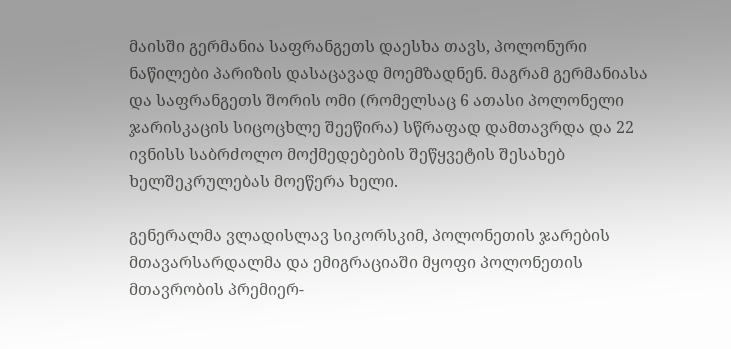მაისში გერმანია საფრანგეთს დაესხა თავს, პოლონური ნაწილები პარიზის დასაცავად მოემზადნენ. მაგრამ გერმანიასა და საფრანგეთს შორის ომი (რომელსაც 6 ათასი პოლონელი ჯარისკაცის სიცოცხლე შეეწირა) სწრაფად დამთავრდა და 22 ივნისს საბრძოლო მოქმედებების შეწყვეტის შესახებ ხელშეკრულებას მოეწერა ხელი.

გენერალმა ვლადისლავ სიკორსკიმ, პოლონეთის ჯარების მთავარსარდალმა და ემიგრაციაში მყოფი პოლონეთის მთავრობის პრემიერ-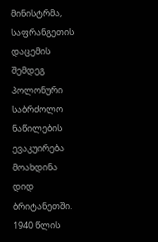მინისტრმა, საფრანგეთის დაცემის შემდეგ პოლონური საბრძოლო ნაწილების ევაკუირება მოახდინა დიდ ბრიტანეთში. 1940 წლის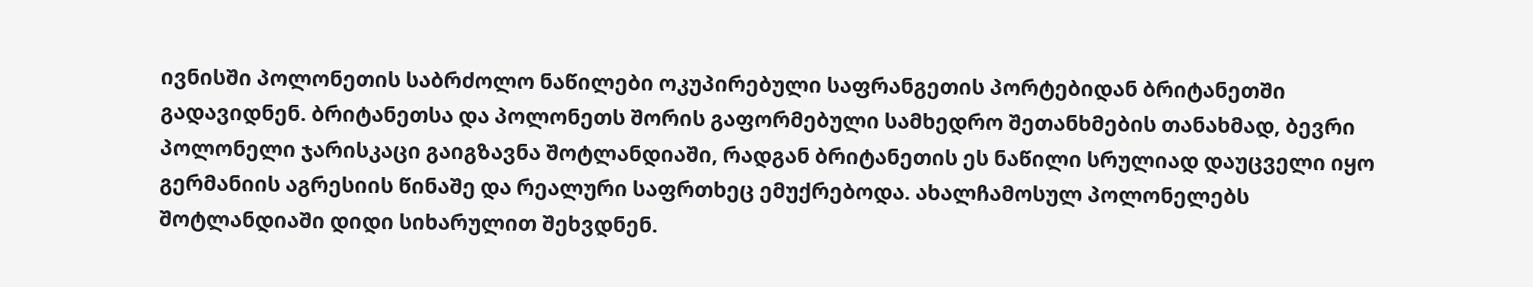ივნისში პოლონეთის საბრძოლო ნაწილები ოკუპირებული საფრანგეთის პორტებიდან ბრიტანეთში გადავიდნენ. ბრიტანეთსა და პოლონეთს შორის გაფორმებული სამხედრო შეთანხმების თანახმად, ბევრი პოლონელი ჯარისკაცი გაიგზავნა შოტლანდიაში, რადგან ბრიტანეთის ეს ნაწილი სრულიად დაუცველი იყო გერმანიის აგრესიის წინაშე და რეალური საფრთხეც ემუქრებოდა. ახალჩამოსულ პოლონელებს შოტლანდიაში დიდი სიხარულით შეხვდნენ.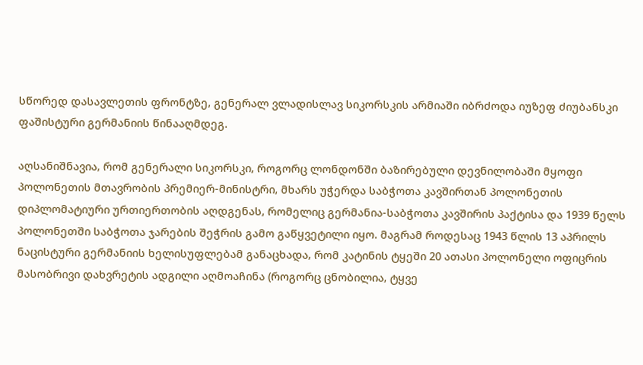სწორედ დასავლეთის ფრონტზე, გენერალ ვლადისლავ სიკორსკის არმიაში იბრძოდა იუზეფ ძიუბანსკი ფაშისტური გერმანიის წინააღმდეგ.

აღსანიშნავია, რომ გენერალი სიკორსკი, როგორც ლონდონში ბაზირებული დევნილობაში მყოფი პოლონეთის მთავრობის პრემიერ-მინისტრი, მხარს უჭერდა საბჭოთა კავშირთან პოლონეთის დიპლომატიური ურთიერთობის აღდგენას, რომელიც გერმანია-საბჭოთა კავშირის პაქტისა და 1939 წელს პოლონეთში საბჭოთა ჯარების შეჭრის გამო გაწყვეტილი იყო. მაგრამ როდესაც 1943 წლის 13 აპრილს ნაცისტური გერმანიის ხელისუფლებამ განაცხადა, რომ კატინის ტყეში 20 ათასი პოლონელი ოფიცრის მასობრივი დახვრეტის ადგილი აღმოაჩინა (როგორც ცნობილია, ტყვე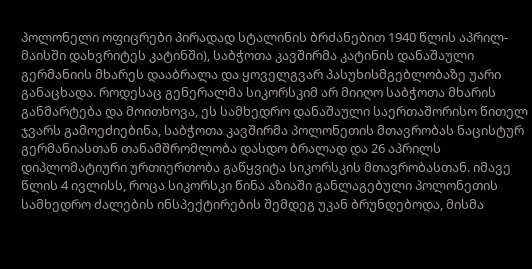პოლონელი ოფიცრები პირადად სტალინის ბრძანებით 1940 წლის აპრილ-მაისში დახვრიტეს კატინში), საბჭოთა კავშირმა კატინის დანაშაული გერმანიის მხარეს დააბრალა და ყოველგვარ პასუხისმგებლობაზე უარი განაცხადა. როდესაც გენერალმა სიკორსკიმ არ მიიღო საბჭოთა მხარის განმარტება და მოითხოვა, ეს სამხედრო დანაშაული საერთაშორისო წითელ ჯვარს გამოეძიებინა, საბჭოთა კავშირმა პოლონეთის მთავრობას ნაცისტურ გერმანიასთან თანამშრომლობა დასდო ბრალად და 26 აპრილს დიპლომატიური ურთიერთობა გაწყვიტა სიკორსკის მთავრობასთან. იმავე წლის 4 ივლისს, როცა სიკორსკი წინა აზიაში განლაგებული პოლონეთის სამხედრო ძალების ინსპექტირების შემდეგ უკან ბრუნდებოდა, მისმა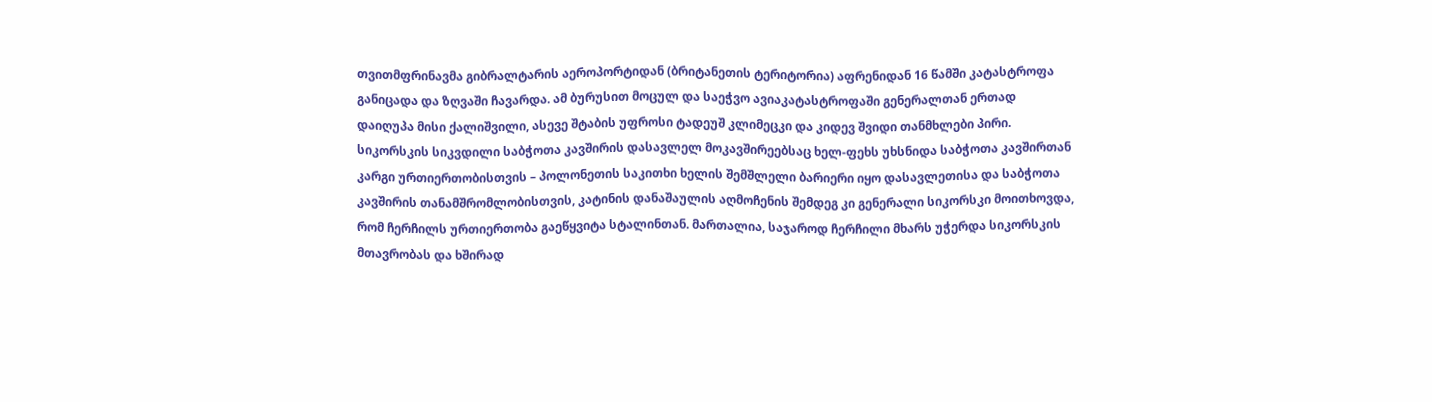თვითმფრინავმა გიბრალტარის აეროპორტიდან (ბრიტანეთის ტერიტორია) აფრენიდან 16 წამში კატასტროფა განიცადა და ზღვაში ჩავარდა. ამ ბურუსით მოცულ და საეჭვო ავიაკატასტროფაში გენერალთან ერთად დაიღუპა მისი ქალიშვილი, ასევე შტაბის უფროსი ტადეუშ კლიმეცკი და კიდევ შვიდი თანმხლები პირი. სიკორსკის სიკვდილი საბჭოთა კავშირის დასავლელ მოკავშირეებსაც ხელ-ფეხს უხსნიდა საბჭოთა კავშირთან კარგი ურთიერთობისთვის – პოლონეთის საკითხი ხელის შემშლელი ბარიერი იყო დასავლეთისა და საბჭოთა კავშირის თანამშრომლობისთვის, კატინის დანაშაულის აღმოჩენის შემდეგ კი გენერალი სიკორსკი მოითხოვდა, რომ ჩერჩილს ურთიერთობა გაეწყვიტა სტალინთან. მართალია, საჯაროდ ჩერჩილი მხარს უჭერდა სიკორსკის მთავრობას და ხშირად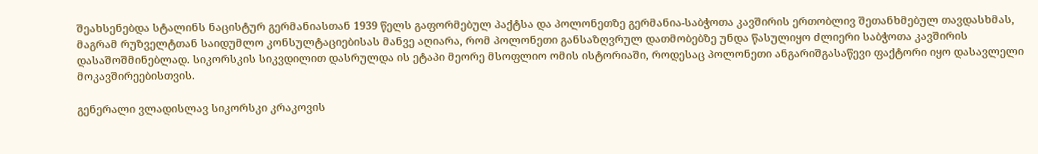შეახსენებდა სტალინს ნაცისტურ გერმანიასთან 1939 წელს გაფორმებულ პაქტსა და პოლონეთზე გერმანია-საბჭოთა კავშირის ერთობლივ შეთანხმებულ თავდასხმას, მაგრამ რუზველტთან საიდუმლო კონსულტაციებისას მანვე აღიარა, რომ პოლონეთი განსაზღვრულ დათმობებზე უნდა წასულიყო ძლიერი საბჭოთა კავშირის დასაშოშმინებლად. სიკორსკის სიკვდილით დასრულდა ის ეტაპი მეორე მსოფლიო ომის ისტორიაში, როდესაც პოლონეთი ანგარიშგასაწევი ფაქტორი იყო დასავლელი მოკავშირეებისთვის.

გენერალი ვლადისლავ სიკორსკი კრაკოვის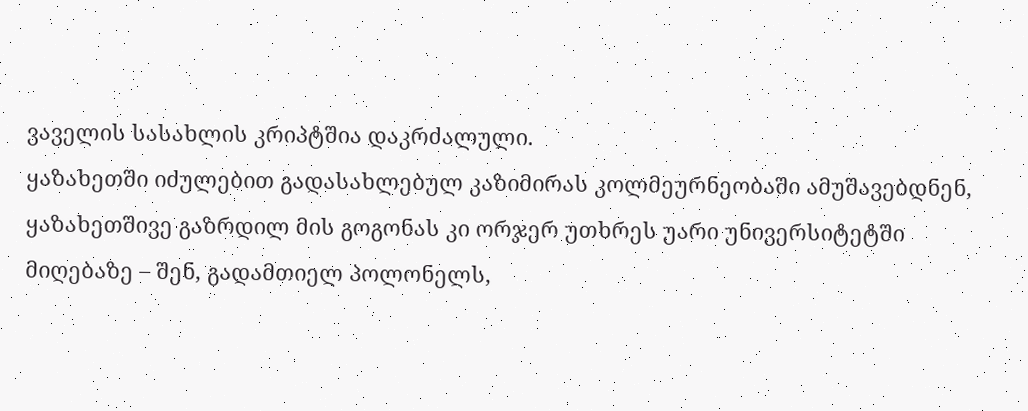ვაველის სასახლის კრიპტშია დაკრძალული.
ყაზახეთში იძულებით გადასახლებულ კაზიმირას კოლმეურნეობაში ამუშავებდნენ, ყაზახეთშივე გაზრდილ მის გოგონას კი ორჯერ უთხრეს უარი უნივერსიტეტში მიღებაზე – შენ, გადამთიელ პოლონელს,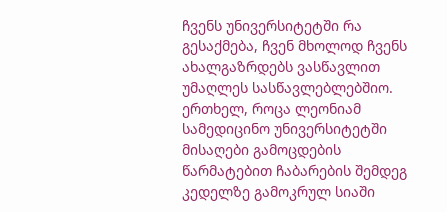ჩვენს უნივერსიტეტში რა გესაქმება, ჩვენ მხოლოდ ჩვენს ახალგაზრდებს ვასწავლით უმაღლეს სასწავლებლებშიო. ერთხელ, როცა ლეონიამ სამედიცინო უნივერსიტეტში მისაღები გამოცდების წარმატებით ჩაბარების შემდეგ კედელზე გამოკრულ სიაში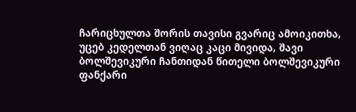ჩარიცხულთა შორის თავისი გვარიც ამოიკითხა, უცებ კედელთან ვიღაც კაცი მივიდა, შავი ბოლშევიკური ჩანთიდან წითელი ბოლშევიკური ფანქარი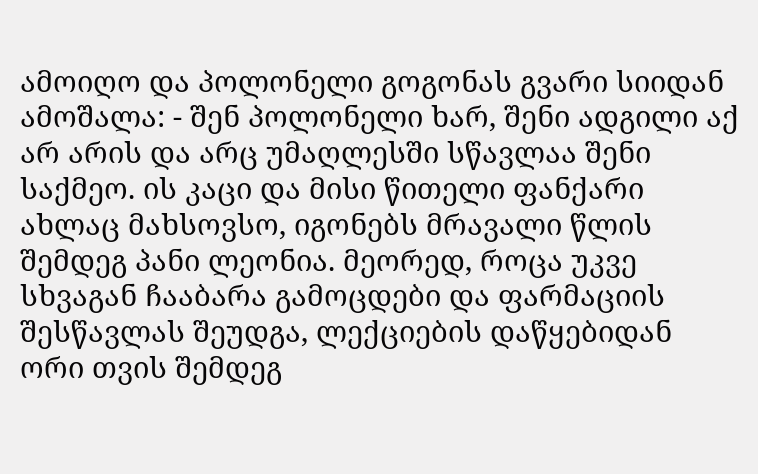ამოიღო და პოლონელი გოგონას გვარი სიიდან ამოშალა: - შენ პოლონელი ხარ, შენი ადგილი აქ არ არის და არც უმაღლესში სწავლაა შენი საქმეო. ის კაცი და მისი წითელი ფანქარი ახლაც მახსოვსო, იგონებს მრავალი წლის შემდეგ პანი ლეონია. მეორედ, როცა უკვე სხვაგან ჩააბარა გამოცდები და ფარმაციის შესწავლას შეუდგა, ლექციების დაწყებიდან ორი თვის შემდეგ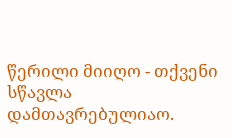წერილი მიიღო - თქვენი სწავლა დამთავრებულიაო.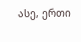ასე, ერთი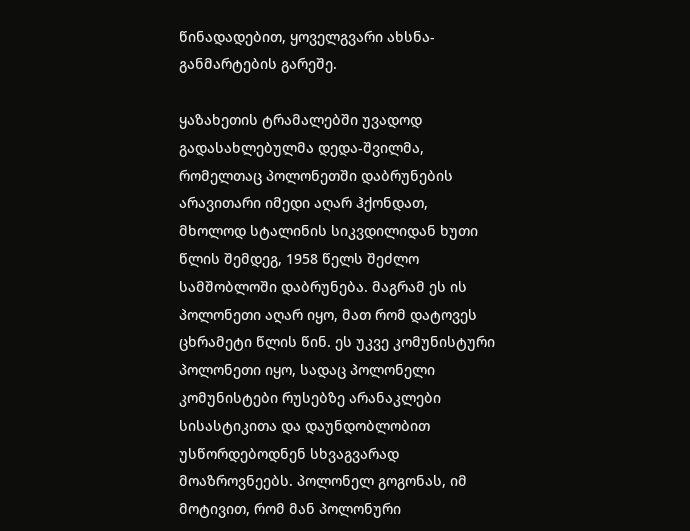წინადადებით, ყოველგვარი ახსნა-განმარტების გარეშე.

ყაზახეთის ტრამალებში უვადოდ გადასახლებულმა დედა-შვილმა, რომელთაც პოლონეთში დაბრუნების არავითარი იმედი აღარ ჰქონდათ, მხოლოდ სტალინის სიკვდილიდან ხუთი წლის შემდეგ, 1958 წელს შეძლო სამშობლოში დაბრუნება. მაგრამ ეს ის პოლონეთი აღარ იყო, მათ რომ დატოვეს ცხრამეტი წლის წინ. ეს უკვე კომუნისტური პოლონეთი იყო, სადაც პოლონელი კომუნისტები რუსებზე არანაკლები სისასტიკითა და დაუნდობლობით უსწორდებოდნენ სხვაგვარად მოაზროვნეებს. პოლონელ გოგონას, იმ მოტივით, რომ მან პოლონური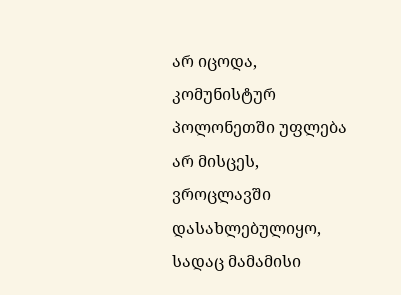არ იცოდა, კომუნისტურ პოლონეთში უფლება არ მისცეს, ვროცლავში დასახლებულიყო, სადაც მამამისი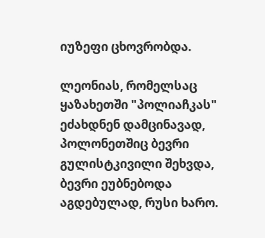იუზეფი ცხოვრობდა.

ლეონიას, რომელსაც ყაზახეთში "პოლიაჩკას" ეძახდნენ დამცინავად, პოლონეთშიც ბევრი გულისტკივილი შეხვდა, ბევრი ეუბნებოდა აგდებულად, რუსი ხარო.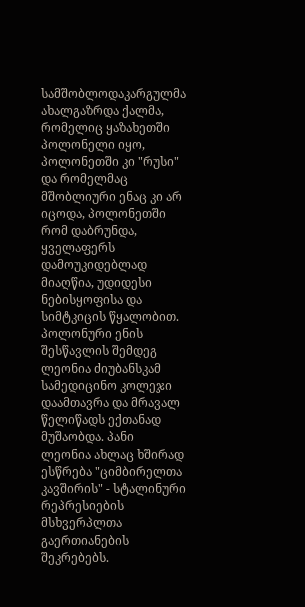სამშობლოდაკარგულმა ახალგაზრდა ქალმა, რომელიც ყაზახეთში პოლონელი იყო, პოლონეთში კი "რუსი" და რომელმაც მშობლიური ენაც კი არ იცოდა, პოლონეთში რომ დაბრუნდა, ყველაფერს დამოუკიდებლად მიაღწია, უდიდესი ნებისყოფისა და სიმტკიცის წყალობით. პოლონური ენის შესწავლის შემდეგ ლეონია ძიუბანსკამ სამედიცინო კოლეჯი დაამთავრა და მრავალ წელიწადს ექთანად მუშაობდა. პანი ლეონია ახლაც ხშირად ესწრება "ციმბირელთა კავშირის" - სტალინური რეპრესიების მსხვერპლთა გაერთიანების შეკრებებს.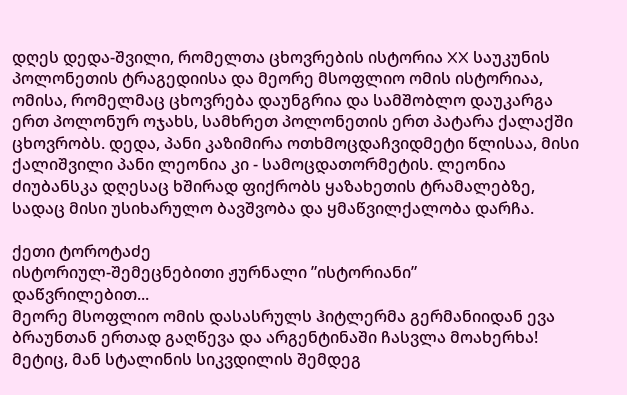დღეს დედა-შვილი, რომელთა ცხოვრების ისტორია XX საუკუნის პოლონეთის ტრაგედიისა და მეორე მსოფლიო ომის ისტორიაა, ომისა, რომელმაც ცხოვრება დაუნგრია და სამშობლო დაუკარგა ერთ პოლონურ ოჯახს, სამხრეთ პოლონეთის ერთ პატარა ქალაქში ცხოვრობს. დედა, პანი კაზიმირა ოთხმოცდაჩვიდმეტი წლისაა, მისი ქალიშვილი პანი ლეონია კი - სამოცდათორმეტის. ლეონია ძიუბანსკა დღესაც ხშირად ფიქრობს ყაზახეთის ტრამალებზე, სადაც მისი უსიხარულო ბავშვობა და ყმაწვილქალობა დარჩა.

ქეთი ტოროტაძე
ისტორიულ-შემეცნებითი ჟურნალი ”ისტორიანი”
დაწვრილებით...
მეორე მსოფლიო ომის დასასრულს ჰიტლერმა გერმანიიდან ევა ბრაუნთან ერთად გაღწევა და არგენტინაში ჩასვლა მოახერხა! მეტიც, მან სტალინის სიკვდილის შემდეგ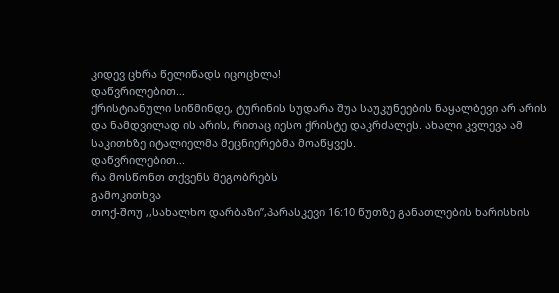კიდევ ცხრა წელიწადს იცოცხლა!
დაწვრილებით...
ქრისტიანული სიწმინდე, ტურინის სუდარა შუა საუკუნეების ნაყალბევი არ არის და ნამდვილად ის არის, რითაც იესო ქრისტე დაკრძალეს. ახალი კვლევა ამ საკითხზე იტალიელმა მეცნიერებმა მოაწყვეს.
დაწვრილებით...
რა მოსწონთ თქვენს მეგობრებს
გამოკითხვა
თოქ-შოუ ,,სახალხო დარბაზი”,პარასკევი 16:10 წუთზე განათლების ხარისხის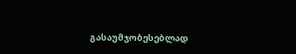გასაუმჯობესებლად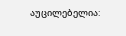აუცილებელია: